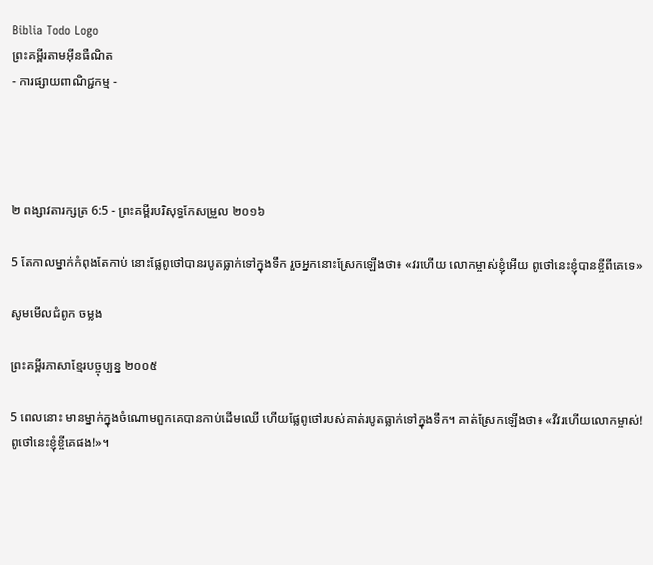Biblia Todo Logo
ព្រះគម្ពីរតាមអ៊ីនធឺណិត
- ការផ្សាយពាណិជ្ជកម្ម -




២ ពង្សាវ‌តារ‌ក្សត្រ 6:5 - ព្រះគម្ពីរបរិសុទ្ធកែសម្រួល ២០១៦

5 តែកាលម្នាក់កំពុងតែកាប់ នោះផ្លែពូថៅបានរបូតធ្លាក់ទៅក្នុងទឹក រួចអ្នកនោះស្រែកឡើងថា៖ «វរហើយ លោកម្ចាស់ខ្ញុំអើយ ពូថៅនេះខ្ញុំបានខ្ចីពីគេទេ»

សូមមើលជំពូក ចម្លង

ព្រះគម្ពីរភាសាខ្មែរបច្ចុប្បន្ន ២០០៥

5 ពេលនោះ មានម្នាក់ក្នុងចំណោមពួកគេបានកាប់ដើមឈើ ហើយផ្លែពូថៅរបស់គាត់របូតធ្លាក់ទៅក្នុងទឹក។ គាត់ស្រែកឡើងថា៖ «វីវរហើយលោកម្ចាស់! ពូថៅនេះខ្ញុំខ្ចីគេផង!»។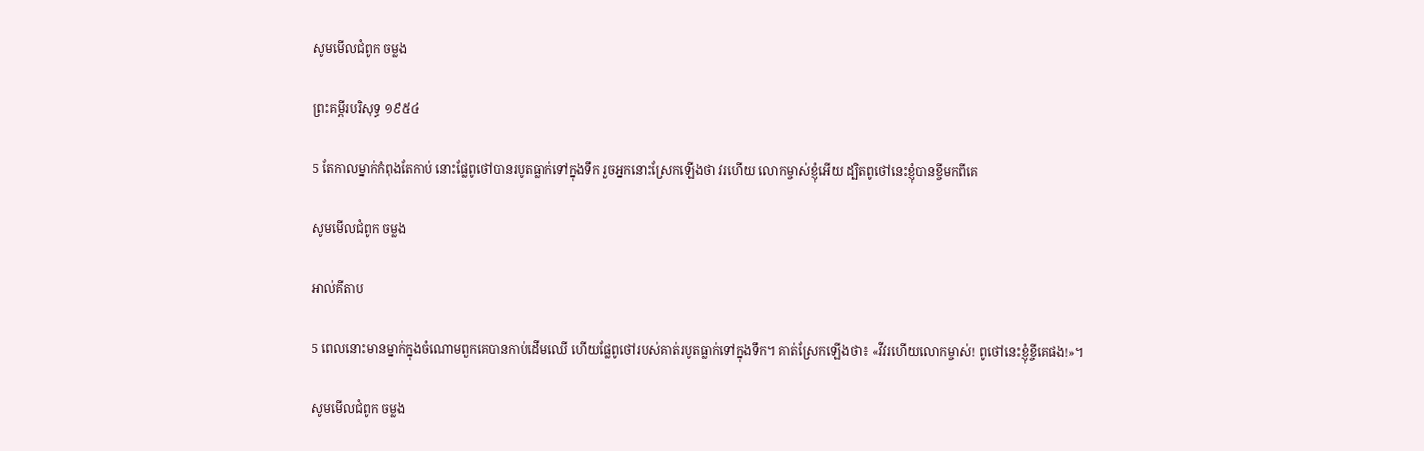សូមមើលជំពូក ចម្លង

ព្រះគម្ពីរបរិសុទ្ធ ១៩៥៤

5 តែកាលម្នាក់កំពុងតែកាប់ នោះផ្លែពូថៅបានរបូតធ្លាក់ទៅក្នុងទឹក រួចអ្នកនោះស្រែកឡើងថា វរ‌ហើយ លោកម្ចាស់ខ្ញុំអើយ ដ្បិតពូថៅនេះខ្ញុំបានខ្ចីមកពីគេ

សូមមើលជំពូក ចម្លង

អាល់គីតាប

5 ពេលនោះមានម្នាក់ក្នុងចំណោមពួកគេបានកាប់ដើមឈើ ហើយផ្លែពូថៅរបស់គាត់របូតធ្លាក់ទៅក្នុងទឹក។ គាត់ស្រែកឡើងថា៖ «វីវរហើយលោកម្ចាស់! ពូថៅនេះខ្ញុំខ្ចីគេផង!»។

សូមមើលជំពូក ចម្លង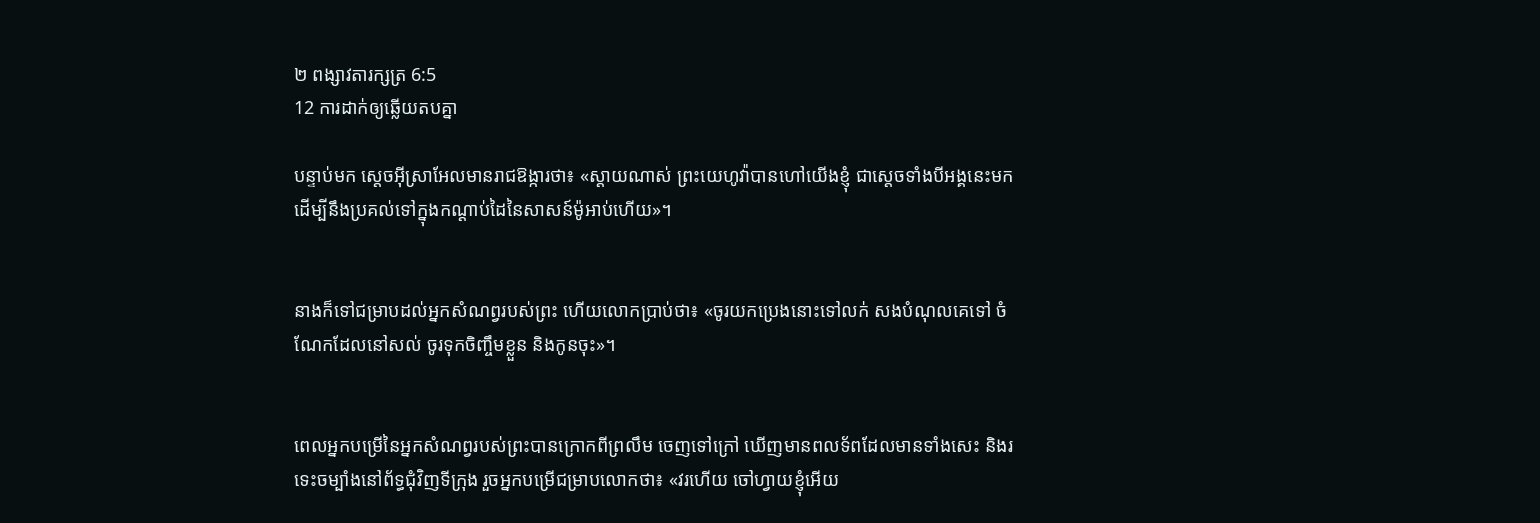២ ពង្សាវ‌តារ‌ក្សត្រ 6:5
12 ការដាក់ឲ្យឆ្លើយតបគ្នា

បន្ទាប់មក ស្តេចអ៊ីស្រា‌អែលមានរាជ‌ឱង្ការថា៖ «ស្តាយណាស់ ព្រះ‌យេហូវ៉ាបានហៅយើងខ្ញុំ ជាស្តេចទាំងបីអង្គនេះមក ដើម្បីនឹងប្រគល់ទៅក្នុងកណ្ដាប់ដៃនៃសាសន៍ម៉ូអាប់ហើយ»។


នាងក៏ទៅជម្រាបដល់អ្នកសំណព្វរបស់ព្រះ ហើយលោកប្រាប់ថា៖ «ចូរយកប្រេងនោះទៅលក់ សងបំណុលគេទៅ ចំណែកដែលនៅសល់ ចូរទុកចិញ្ចឹមខ្លួន និងកូនចុះ»។


ពេលអ្នកបម្រើនៃអ្នកសំណព្វរបស់ព្រះបានក្រោកពីព្រលឹម ចេញទៅក្រៅ ឃើញមានពល‌ទ័ពដែលមានទាំងសេះ និងរទេះចម្បាំងនៅព័ទ្ធជុំ‌វិញទីក្រុង រួចអ្នកបម្រើជម្រាបលោកថា៖ «វរហើយ ចៅ‌ហ្វាយខ្ញុំអើយ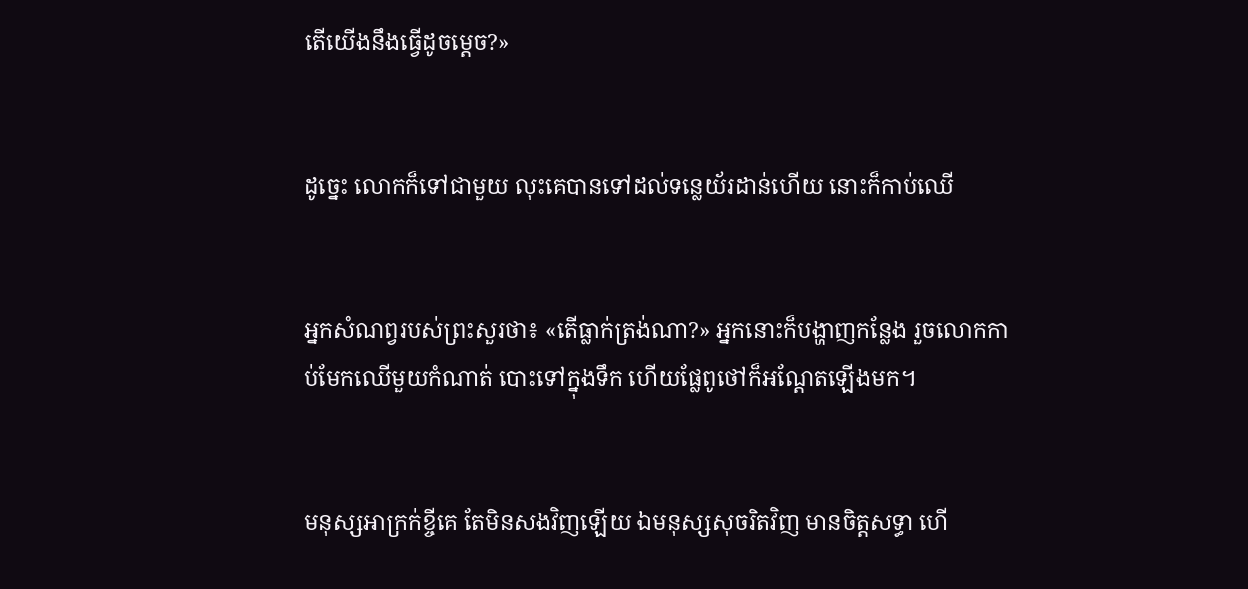តើយើងនឹងធ្វើដូចម្តេច?»


ដូច្នេះ លោកក៏ទៅជា‌មួយ លុះគេបានទៅដល់ទន្លេយ័រដាន់ហើយ នោះក៏កាប់ឈើ


អ្នកសំណព្វរបស់ព្រះសួរថា៖ «តើធ្លាក់ត្រង់ណា?» អ្នកនោះក៏បង្ហាញកន្លែង រួចលោកកាប់មែកឈើមួយកំណាត់ បោះទៅក្នុងទឹក ហើយផ្លែពូថៅក៏អណ្តែតឡើងមក។


មនុស្សអាក្រក់ខ្ចីគេ តែមិនសងវិញឡើយ ឯមនុស្សសុចរិតវិញ មានចិត្តសទ្ធា ហើ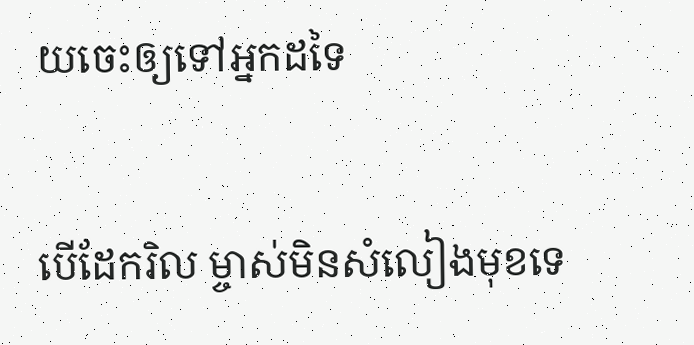យចេះឲ្យទៅអ្នកដទៃ


បើដែករិល ម្ចាស់មិនសំលៀងមុខទេ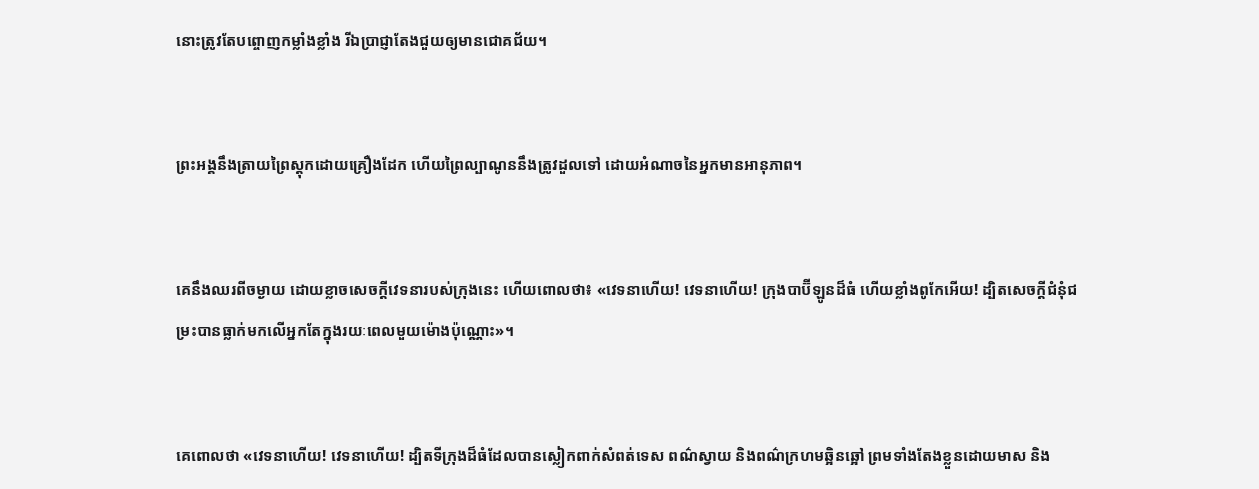នោះត្រូវតែបព្ចោញកម្លាំងខ្លាំង រីឯប្រាជ្ញាតែងជួយឲ្យមានជោគជ័យ។


ព្រះ‌អង្គនឹងត្រាយព្រៃស្តុកដោយគ្រឿងដែក ហើយព្រៃល្បាណូននឹងត្រូវដួលទៅ ដោយអំណាចនៃអ្នកមានអានុ‌ភាព។


គេនឹងឈរពីចម្ងាយ ដោយខ្លាចសេចក្ដីវេទនារបស់ក្រុងនេះ ហើយពោលថា៖ «វេទនាហើយ! វេទនាហើយ! ក្រុងបាប៊ី‌ឡូនដ៏ធំ ហើយខ្លាំងពូកែអើយ! ដ្បិតសេចក្ដីជំនុំ‌ជម្រះបានធ្លាក់មកលើអ្នកតែក្នុងរយៈពេលមួយម៉ោងប៉ុណ្ណោះ»។


គេពោលថា «វេទនាហើយ! វេទនាហើយ! ដ្បិតទីក្រុងដ៏ធំដែលបានស្លៀកពាក់សំពត់ទេស ពណ៌ស្វាយ និងពណ៌ក្រហមឆ្អិនឆ្អៅ ព្រមទាំងតែងខ្លួនដោយមាស និង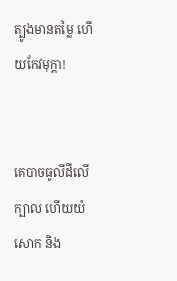ត្បូងមានតម្លៃ ហើយកែវមុក្តា!


គេបាចធូលីដីលើក្បាល ហើយយំសោក និង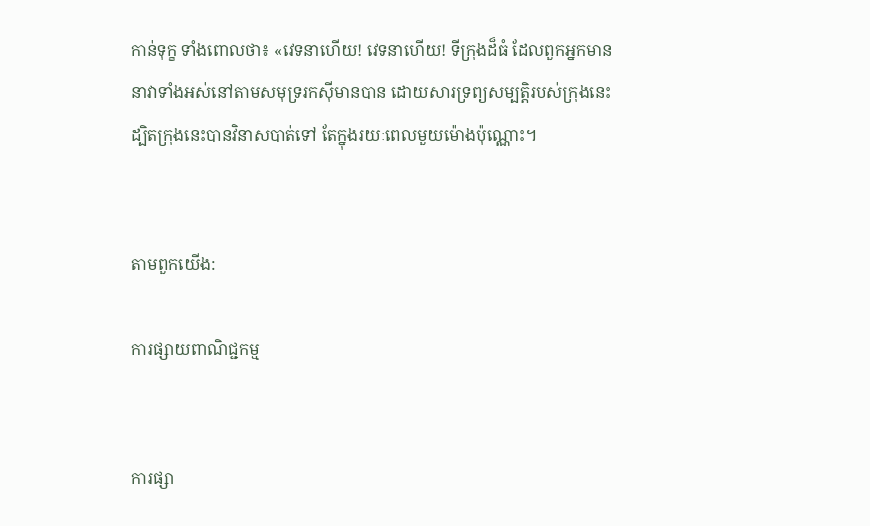កាន់ទុក្ខ ទាំងពោលថា៖ «វេទនាហើយ! វេទនាហើយ! ទីក្រុងដ៏ធំ ដែលពួកអ្នកមាននាវាទាំងអស់នៅតាមសមុទ្ររកស៊ីមានបាន ដោយ‌សារទ្រព្យ‌សម្បត្តិរបស់ក្រុងនេះ ដ្បិតក្រុងនេះបានវិនាសបាត់ទៅ តែក្នុងរយៈពេលមួយម៉ោងប៉ុណ្ណោះ។


តាមពួកយើង:

ការផ្សាយពាណិជ្ជកម្ម


ការផ្សា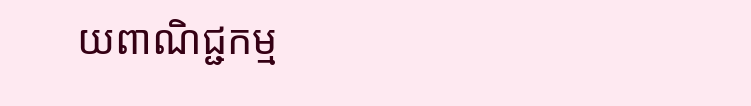យពាណិជ្ជកម្ម